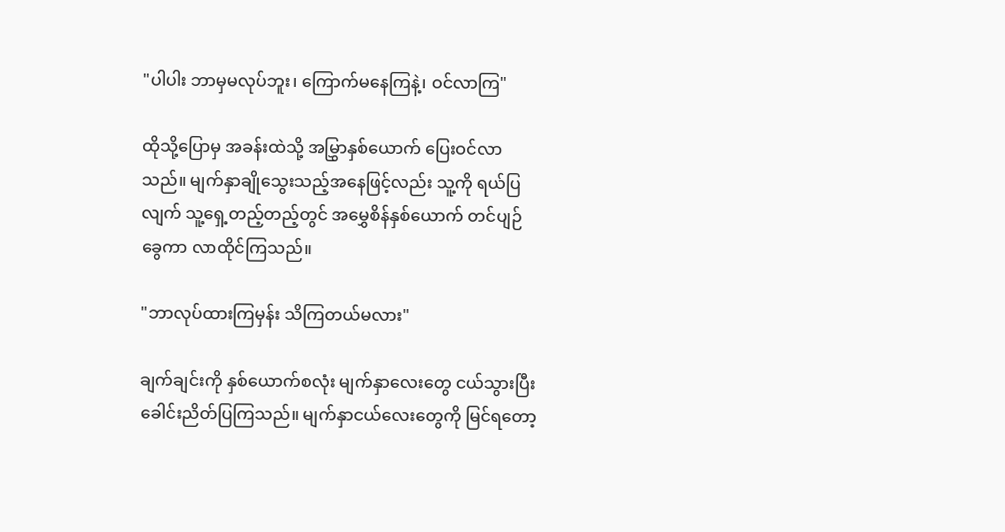"ပါပါး ဘာမှမလုပ်ဘူး၊ ကြောက်မနေကြနဲ့၊ ဝင်လာကြ"

ထိုသို့ပြောမှ အခန်းထဲသို့ အမြွှာနှစ်ယောက် ပြေးဝင်လာသည်။ မျက်နှာချိုသွေးသည့်အနေဖြင့်လည်း သူ့ကို ရယ်ပြလျက် သူ့ရှေ့တည့်တည့်တွင် အမွှေစိန်နှစ်ယောက် တင်ပျဉ်ခွေကာ လာထိုင်ကြသည်။

"ဘာလုပ်ထားကြမှန်း သိကြတယ်မလား"

ချက်ချင်းကို နှစ်ယောက်စလုံး မျက်နှာလေးတွေ ငယ်သွားပြီး ခေါင်းညိတ်ပြကြသည်။ မျက်နှာငယ်လေးတွေကို မြင်ရတော့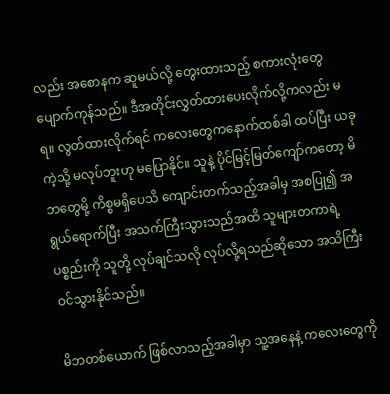လည်း အစောနက ဆူမယ်လို့ တွေးထားသည့် စကားလုံးတွေ ပျောက်ကုန်သည်။ ဒီအတိုင်းလွှတ်ထားပေးလိုက်လို့ကလည်း မရ။ လွတ်ထားလိုက်ရင် ကလေးတွေကနောက်ထစ်ခါ ထပ်ပြီး ယခုကဲ့သို့ မလုပ်ဘူးဟု မပြောနိုင်။ သူနဲ့ ပိုင်မြင့်မြတ်ကျော်ကတော့ မိဘတွေမို့ ကိစ္စမရှိပေသိ ကျောင်းတက်သည့်အခါမှ အစပြု၍ အရွယ်ရောက်ပြီး အသက်ကြီးသွားသည်အထိ သူများတကာရဲ့ ပစ္စည်းကို သူတို့ လုပ်ချင်သလို လုပ်လို့ရသည်ဆိုသော အသိကြီး ဝင်သွားနိုင်သည်။

မိဘတစ်ယောက် ဖြစ်လာသည့်အခါမှာ သူ့အနေနဲ့ ကလေးတွေကို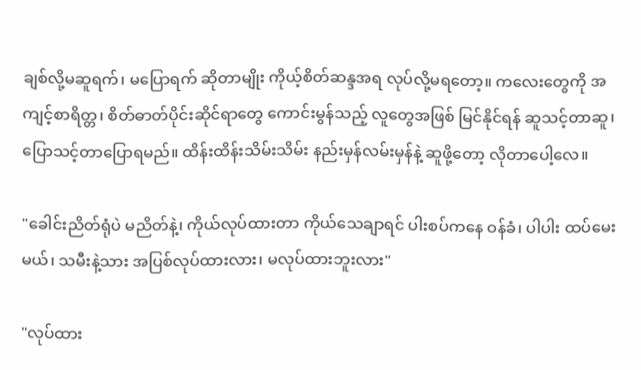ချစ်လို့မဆူရက်၊ မပြောရက် ဆိုတာမျိုး ကိုယ့်စိတ်ဆန္ဒအရ လုပ်လို့မရတော့။ ကလေးတွေကို အကျင့်စာရိတ္တ၊ စိတ်ဓာတ်ပိုင်းဆိုင်ရာတွေ ကောင်းမွန်သည့် လူတွေအဖြစ် မြင်နိုင်ရန် ဆူသင့်တာဆူ၊ ပြောသင့်တာပြောရမည်။ ထိန်းထိန်းသိမ်းသိမ်း နည်းမှန်လမ်းမှန်နဲ့ ဆူ‌ဖို့တော့ လိုတာပေါ့လေ။

"ခေါင်းညိတ်ရုံပဲ မညိတ်နဲ့၊ ကိုယ်လုပ်ထားတာ ကိုယ်သေချာရင် ပါးစပ်ကနေ ဝန်ခံ၊ ပါပါး ထပ်မေးမယ်၊ သမီးနဲ့သား အပြစ်လုပ်ထားလား၊ မလုပ်ထားဘူးလား"

"လုပ်ထား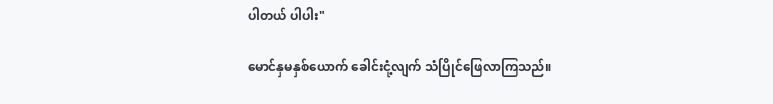ပါတယ် ပါပါး"

မောင်နှမနှစ်ယောက် ခေါင်းငုံ့လျက် သံပြိုင်ဖြေလာကြသည်။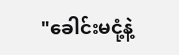"ခေါင်းမငုံ့နဲ့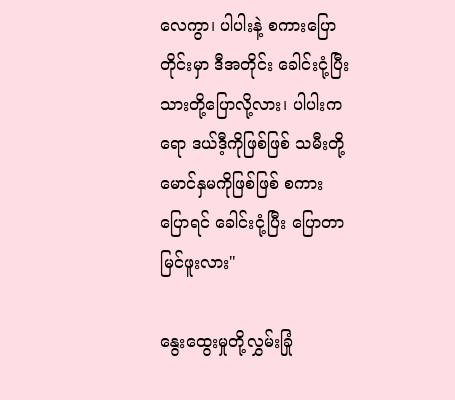လေကွာ၊ ပါပါးနဲ့ စကားပြောတိုင်းမှာ ဒီအတိုင်း ခေါင်းငုံ့ပြီး သားတို့ပြောလို့လား၊ ပါပါးကရော ဒယ်ဒီ့ကိုဖြစ်ဖြစ် သမီးတို့မောင်နှမကိုဖြစ်ဖြစ် စကားပြောရင် ခေါင်းငုံ့ပြီး ပြောတာ မြင်ဖူးလား"

နွေးထွေးမှုတို့လွှမ်းခြုံ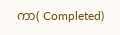ကာ( Completed)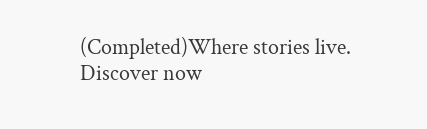(Completed)Where stories live. Discover now